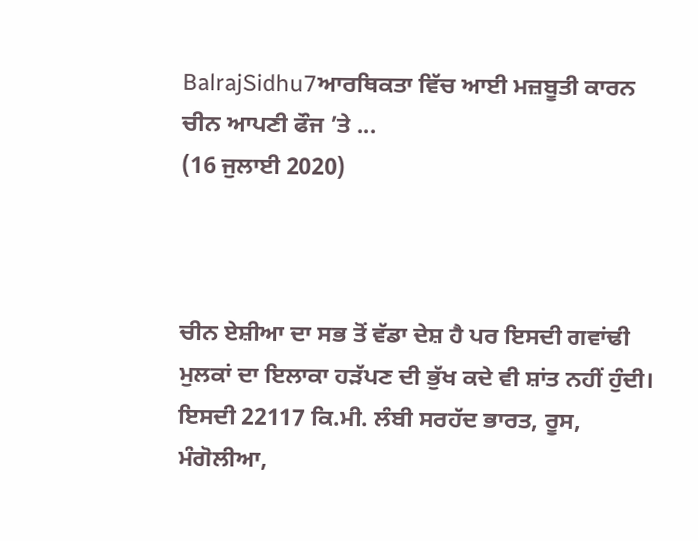BalrajSidhu7ਆਰਥਿਕਤਾ ਵਿੱਚ ਆਈ ਮਜ਼ਬੂਤੀ ਕਾਰਨ ਚੀਨ ਆਪਣੀ ਫੌਜ ’ਤੇ ...
(16 ਜੁਲਾਈ 2020)



ਚੀਨ ਏਸ਼ੀਆ ਦਾ ਸਭ ਤੋਂ ਵੱਡਾ ਦੇਸ਼ ਹੈ ਪਰ ਇਸਦੀ ਗਵਾਂਢੀ ਮੁਲਕਾਂ ਦਾ ਇਲਾਕਾ ਹੜੱਪਣ ਦੀ ਭੁੱਖ ਕਦੇ ਵੀ ਸ਼ਾਂਤ ਨਹੀਂ ਹੁੰਦੀ। ਇਸਦੀ 22117 ਕਿ.ਮੀ. ਲੰਬੀ ਸਰਹੱਦ ਭਾਰਤ, ਰੂਸ, ਮੰਗੋਲੀਆ,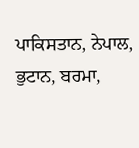ਪਾਕਿਸਤਾਨ, ਨੇਪਾਲ, ਭੁਟਾਨ, ਬਰਮਾ,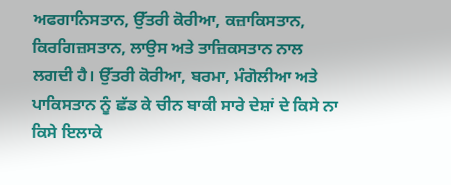ਅਫਗਾਨਿਸਤਾਨ, ਉੱਤਰੀ ਕੋਰੀਆ, ਕਜ਼ਾਕਿਸਤਾਨ, ਕਿਰਗਿਜ਼ਸਤਾਨ, ਲਾਉਸ ਅਤੇ ਤਾਜ਼ਿਕਸਤਾਨ ਨਾਲ ਲਗਦੀ ਹੈ। ਉੱਤਰੀ ਕੋਰੀਆ, ਬਰਮਾ, ਮੰਗੋਲੀਆ ਅਤੇ ਪਾਕਿਸਤਾਨ ਨੂੰ ਛੱਡ ਕੇ ਚੀਨ ਬਾਕੀ ਸਾਰੇ ਦੇਸ਼ਾਂ ਦੇ ਕਿਸੇ ਨਾ ਕਿਸੇ ਇਲਾਕੇ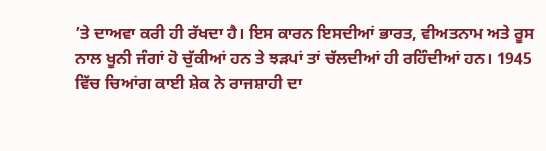’ਤੇ ਦਾਅਵਾ ਕਰੀ ਹੀ ਰੱਖਦਾ ਹੈ। ਇਸ ਕਾਰਨ ਇਸਦੀਆਂ ਭਾਰਤ, ਵੀਅਤਨਾਮ ਅਤੇ ਰੂਸ ਨਾਲ ਖੂਨੀ ਜੰਗਾਂ ਹੋ ਚੁੱਕੀਆਂ ਹਨ ਤੇ ਝੜਪਾਂ ਤਾਂ ਚੱਲਦੀਆਂ ਹੀ ਰਹਿੰਦੀਆਂ ਹਨ। 1945 ਵਿੱਚ ਚਿਆਂਗ ਕਾਈ ਸ਼ੇਕ ਨੇ ਰਾਜਸ਼ਾਹੀ ਦਾ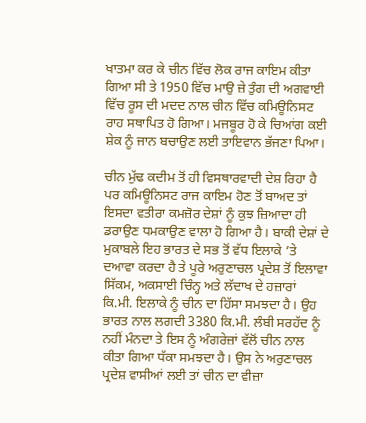ਖਾਤਮਾ ਕਰ ਕੇ ਚੀਨ ਵਿੱਚ ਲੋਕ ਰਾਜ ਕਾਇਮ ਕੀਤਾ ਗਿਆ ਸੀ ਤੇ 1950 ਵਿੱਚ ਮਾਉ ਜ਼ੇ ਤੁੰਗ ਦੀ ਅਗਵਾਈ ਵਿੱਚ ਰੂਸ ਦੀ ਮਦਦ ਨਾਲ ਚੀਨ ਵਿੱਚ ਕਮਿਊਨਿਸਟ ਰਾਹ ਸਥਾਪਿਤ ਹੋ ਗਿਆ। ਮਜਬੂਰ ਹੋ ਕੇ ਚਿਆਂਗ ਕਈ ਸ਼ੇਕ ਨੂੰ ਜਾਨ ਬਚਾਉਣ ਲਈ ਤਾਇਵਾਨ ਭੱਜਣਾ ਪਿਆ।

ਚੀਨ ਮੁੱਢ ਕਦੀਮ ਤੋਂ ਹੀ ਵਿਸਥਾਰਵਾਦੀ ਦੇਸ਼ ਰਿਹਾ ਹੈ ਪਰ ਕਮਿਊਨਿਸਟ ਰਾਜ ਕਾਇਮ ਹੋਣ ਤੋਂ ਬਾਅਦ ਤਾਂ ਇਸਦਾ ਵਤੀਰਾ ਕਮਜ਼ੋਰ ਦੇਸ਼ਾਂ ਨੂੰ ਕੁਝ ਜ਼ਿਆਦਾ ਹੀ ਡਰਾਉਣ ਧਮਕਾਉਣ ਵਾਲਾ ਹੋ ਗਿਆ ਹੈ। ਬਾਕੀ ਦੇਸ਼ਾਂ ਦੇ ਮੁਕਾਬਲੇ ਇਹ ਭਾਰਤ ਦੇ ਸਭ ਤੋਂ ਵੱਧ ਇਲਾਕੇ ’ਤੇ ਦਆਵਾ ਕਰਦਾ ਹੈ ਤੇ ਪੂਰੇ ਅਰੁਣਾਚਲ ਪ੍ਰਦੇਸ਼ ਤੋਂ ਇਲਾਵਾ ਸਿੱਕਮ, ਅਕਸਾਈ ਚਿੰਨ੍ਹ ਅਤੇ ਲੱਦਾਖ ਦੇ ਹਜ਼ਾਰਾਂ ਕਿ.ਮੀ. ਇਲਾਕੇ ਨੂੰ ਚੀਨ ਦਾ ਹਿੱਸਾ ਸਮਝਦਾ ਹੈ। ਉਹ ਭਾਰਤ ਨਾਲ ਲਗਦੀ 3380 ਕਿ.ਮੀ. ਲੰਬੀ ਸਰਹੱਦ ਨੂੰ ਨਹੀਂ ਮੰਨਦਾ ਤੇ ਇਸ ਨੂੰ ਅੰਗਰੇਜ਼ਾਂ ਵੱਲੋਂ ਚੀਨ ਨਾਲ ਕੀਤਾ ਗਿਆ ਧੱਕਾ ਸਮਝਦਾ ਹੈ। ਉਸ ਨੇ ਅਰੁਣਾਚਲ ਪ੍ਰਦੇਸ਼ ਵਾਸੀਆਂ ਲਈ ਤਾਂ ਚੀਨ ਦਾ ਵੀਜ਼ਾ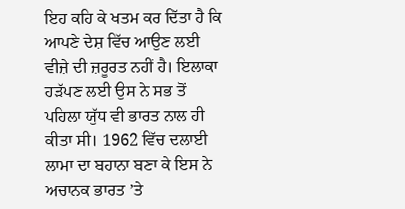ਇਹ ਕਹਿ ਕੇ ਖਤਮ ਕਰ ਦਿੱਤਾ ਹੈ ਕਿ ਆਪਣੇ ਦੇਸ਼ ਵਿੱਚ ਆਉਣ ਲਈ ਵੀਜ਼ੇ ਦੀ ਜ਼ਰੂਰਤ ਨਹੀਂ ਹੈ। ਇਲਾਕਾ ਹੜੱਪਣ ਲਈ ਉਸ ਨੇ ਸਭ ਤੋਂ ਪਹਿਲਾ ਯੁੱਧ ਵੀ ਭਾਰਤ ਨਾਲ ਹੀ ਕੀਤਾ ਸੀ। 1962 ਵਿੱਚ ਦਲਾਈ ਲਾਮਾ ਦਾ ਬਹਾਨਾ ਬਣਾ ਕੇ ਇਸ ਨੇ ਅਚਾਨਕ ਭਾਰਤ ’ਤੇ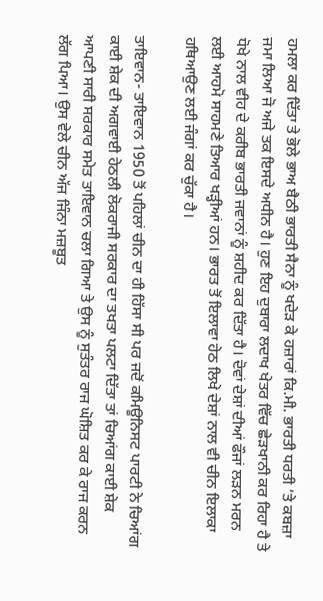ਹਮਲਾ ਕਰ ਦਿੱਤਾ ਤੇ ਭੋਲੇ ਭਾਅ ਬੈਠੀ ਭਾਰਤੀ ਸੈਨਾ ਨੂੰ ਖਦੇੜ ਕੇ ਹਜ਼ਾਰਾਂ ਕਿ.ਮੀ. ਭਾਰਤੀ ਧਰਤੀ ’ਤੇ ਕਬਜ਼ਾ ਜਮਾ ਲਿਆ ਜੋ ਅਜੇ ਤਕ ਇਸਦੇ ਅਧੀਨ ਹੈ। ਹੁਣ ਇਹ ਦੁਬਾਰਾ ਲਦਾਖ ਖੇਤਰ ਵਿੱਚ ਛੇੜਖਾਨੀ ਕਰ ਰਿਹਾ ਹੈ ਤੇ ਧੋਖੇ ਨਾਲ ਵੀਹ ਦੇ ਕਰੀਬ ਭਾਰਤੀ ਜਵਾਨਾਂ ਨੂੰ ਸ਼ਹੀਦ ਕਰ ਦਿੱਤਾ ਹੈ। ਦੋਵਾਂ ਦੇਸ਼ਾਂ ਦੀਆਂ ਫੌਜਾਂ ਲੜਨ ਮਰਨ ਲਈ ਆਹਮੋ ਸਾਹਮਣੇ ਤਿਆਰ ਖੜ੍ਹੀਆਂ ਹਨ। ਭਾਰਤ ਤੋਂ ਇਲਾਵਾ ਹੇਠ ਲਿਖੇ ਦੇਸ਼ਾਂ ਨਾਲ ਵੀ ਚੀਨ ਇਲਾਕਾ ਹਥਿਆਉਣ ਲਈ ਜੰਗਾਂ ਕਰ ਚੁੱਕਾ ਹੈ।

ਤਾਇਵਾਨ- ਤਾਇਵਾਨ 1950 ਤੋਂ ਪਹਿਲਾਂ ਚੀਨ ਦਾ ਹੀ ਹਿੱਸਾ ਸੀ ਪਰ ਜਦੋਂ ਕਮਿਊਨਿਸਟ ਪਾਰਟੀ ਨੇ ਚਿਆਂਗ ਕਾਈ ਸ਼ੇਕ ਦੀ ਅਗਵਾਈ ਹੇਠਲੀ ਲੋਕਰਾਜੀ ਸਰਕਾਰ ਦਾ ਤਖਤਾ ਪਲਟਾ ਦਿੱਤਾ ਤਾਂ ਚਿਆਂਗ ਕਾਈ ਸ਼ੇਕ ਆਪਣੀ ਸਾਰੀ ਸਰਕਾਰ ਸਮੇਤ ਤਾਇਵਾਨ ਚਲਾ ਗਿਆ ਤੇ ਉਸ ਨੂੰ ਸੁਤੰਤਰ ਰਾਜ ਘੋਸ਼ਿਤ ਕਰ ਕੇ ਰਾਜ ਕਰਨ ਲੱਗ ਪਿਆ। ਉਸ ਵੇਲੇ ਚੀਨ ਅੱਜ ਜਿੰਨਾ ਮਜ਼ਬੂਤ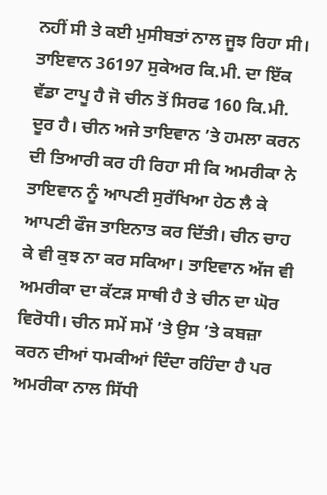ਨਹੀਂ ਸੀ ਤੇ ਕਈ ਮੁਸੀਬਤਾਂ ਨਾਲ ਜੂਝ ਰਿਹਾ ਸੀ। ਤਾਇਵਾਨ 36197 ਸੁਕੇਅਰ ਕਿ.ਮੀ. ਦਾ ਇੱਕ ਵੱਡਾ ਟਾਪੂ ਹੈ ਜੋ ਚੀਨ ਤੋਂ ਸਿਰਫ 160 ਕਿ.ਮੀ. ਦੂਰ ਹੈ। ਚੀਨ ਅਜੇ ਤਾਇਵਾਨ ’ਤੇ ਹਮਲਾ ਕਰਨ ਦੀ ਤਿਆਰੀ ਕਰ ਹੀ ਰਿਹਾ ਸੀ ਕਿ ਅਮਰੀਕਾ ਨੇ ਤਾਇਵਾਨ ਨੂੰ ਆਪਣੀ ਸੁਰੱਖਿਆ ਹੇਠ ਲੈ ਕੇ ਆਪਣੀ ਫੌਜ ਤਾਇਨਾਤ ਕਰ ਦਿੱਤੀ। ਚੀਨ ਚਾਹ ਕੇ ਵੀ ਕੁਝ ਨਾ ਕਰ ਸਕਿਆ। ਤਾਇਵਾਨ ਅੱਜ ਵੀ ਅਮਰੀਕਾ ਦਾ ਕੱਟੜ ਸਾਥੀ ਹੈ ਤੇ ਚੀਨ ਦਾ ਘੋਰ ਵਿਰੋਧੀ। ਚੀਨ ਸਮੇਂ ਸਮੇਂ ’ਤੇ ਉਸ ’ਤੇ ਕਬਜ਼ਾ ਕਰਨ ਦੀਆਂ ਧਮਕੀਆਂ ਦਿੰਦਾ ਰਹਿੰਦਾ ਹੈ ਪਰ ਅਮਰੀਕਾ ਨਾਲ ਸਿੱਧੀ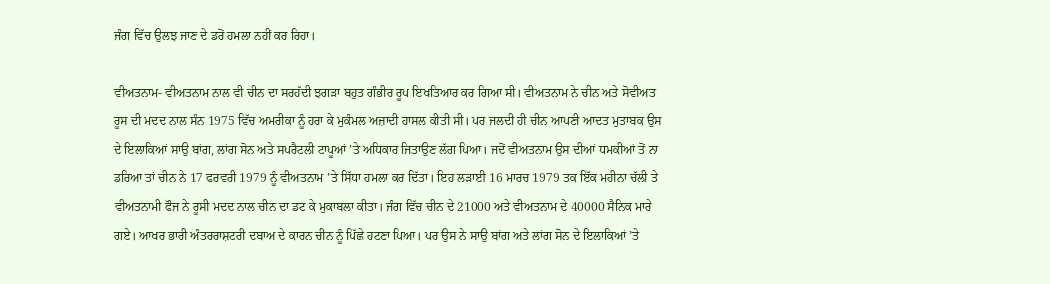ਜੰਗ ਵਿੱਚ ਉਲਝ ਜਾਣ ਦੇ ਡਰੋਂ ਹਮਲਾ ਨਹੀਂ ਕਰ ਰਿਹਾ।

ਵੀਅਤਨਾਮ- ਵੀਅਤਨਾਮ ਨਾਲ ਵੀ ਚੀਨ ਦਾ ਸਰਹੱਦੀ ਝਗੜਾ ਬਹੁਤ ਗੰਭੀਰ ਰੂਪ ਇਖਤਿਆਰ ਕਰ ਗਿਆ ਸੀ। ਵੀਅਤਨਾਮ ਨੇ ਚੀਨ ਅਤੇ ਸੋਵੀਅਤ ਰੂਸ ਦੀ ਮਦਦ ਨਾਲ ਸੰਨ 1975 ਵਿੱਚ ਅਮਰੀਕਾ ਨੂੰ ਹਰਾ ਕੇ ਮੁਕੰਮਲ ਅਜ਼ਾਦੀ ਹਾਸਲ ਕੀਤੀ ਸੀ। ਪਰ ਜਲਦੀ ਹੀ ਚੀਨ ਆਪਣੀ ਆਦਤ ਮੁਤਾਬਕ ਉਸ ਦੇ ਇਲਾਕਿਆਂ ਸਾਉ ਬਾਂਗ, ਲਾਂਗ ਸੋਨ ਅਤੇ ਸਪਰੈਟਲੀ ਟਾਪੂਆਂ ’ਤੇ ਅਧਿਕਾਰ ਜਿਤਾਉਣ ਲੱਗ ਪਿਆ। ਜਦੋਂ ਵੀਅਤਨਾਮ ਉਸ ਦੀਆਂ ਧਮਕੀਆਂ ਤੋਂ ਨਾ ਡਰਿਆ ਤਾਂ ਚੀਨ ਨੇ 17 ਫਰਵਰੀ 1979 ਨੂੰ ਵੀਅਤਨਾਮ ’ਤੇ ਸਿੱਧਾ ਹਮਲਾ ਕਰ ਦਿੱਤਾ। ਇਹ ਲੜਾਈ 16 ਮਾਰਚ 1979 ਤਕ ਇੱਕ ਮਹੀਨਾ ਚੱਲੀ ਤੇ ਵੀਅਤਨਾਮੀ ਫੌਜ ਨੇ ਰੂਸੀ ਮਦਦ ਨਾਲ ਚੀਨ ਦਾ ਡਟ ਕੇ ਮੁਕਾਬਲਾ ਕੀਤਾ। ਜੰਗ ਵਿੱਚ ਚੀਨ ਦੇ 21000 ਅਤੇ ਵੀਅਤਨਾਮ ਦੇ 40000 ਸੈਨਿਕ ਮਾਰੇ ਗਏ। ਆਖਰ ਭਾਰੀ ਅੰਤਰਰਾਸ਼ਟਰੀ ਦਬਾਅ ਦੇ ਕਾਰਨ ਚੀਨ ਨੂੰ ਪਿੱਛੇ ਹਟਣਾ ਪਿਆ। ਪਰ ਉਸ ਨੇ ਸਾਉ ਬਾਂਗ ਅਤੇ ਲਾਂਗ ਸੋਨ ਦੇ ਇਲਾਕਿਆਂ ’ਤੇ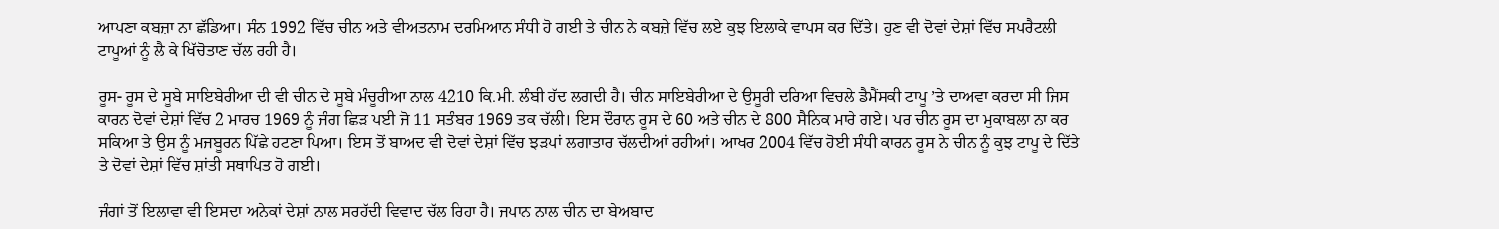ਆਪਣਾ ਕਬਜ਼ਾ ਨਾ ਛੱਡਿਆ। ਸੰਨ 1992 ਵਿੱਚ ਚੀਨ ਅਤੇ ਵੀਅਤਨਾਮ ਦਰਮਿਆਨ ਸੰਧੀ ਹੋ ਗਈ ਤੇ ਚੀਨ ਨੇ ਕਬਜ਼ੇ ਵਿੱਚ ਲਏ ਕੁਝ ਇਲਾਕੇ ਵਾਪਸ ਕਰ ਦਿੱਤੇ। ਹੁਣ ਵੀ ਦੋਵਾਂ ਦੇਸ਼ਾਂ ਵਿੱਚ ਸਪਰੈਟਲੀ ਟਾਪੂਆਂ ਨੂੰ ਲੈ ਕੇ ਖਿੱਚੋਤਾਣ ਚੱਲ ਰਹੀ ਹੈ।

ਰੂਸ- ਰੂਸ ਦੇ ਸੂਬੇ ਸਾਇਬੇਰੀਆ ਦੀ ਵੀ ਚੀਨ ਦੇ ਸੂਬੇ ਮੰਚੂਰੀਆ ਨਾਲ 4210 ਕਿ.ਮੀ. ਲੰਬੀ ਹੱਦ ਲਗਦੀ ਹੈ। ਚੀਨ ਸਾਇਬੇਰੀਆ ਦੇ ਉਸੂਰੀ ਦਰਿਆ ਵਿਚਲੇ ਡੈਮੈਂਸਕੀ ਟਾਪੂ ’ਤੇ ਦਾਅਵਾ ਕਰਦਾ ਸੀ ਜਿਸ ਕਾਰਨ ਦੋਵਾਂ ਦੇਸ਼ਾਂ ਵਿੱਚ 2 ਮਾਰਚ 1969 ਨੂੰ ਜੰਗ ਛਿੜ ਪਈ ਜੋ 11 ਸਤੰਬਰ 1969 ਤਕ ਚੱਲੀ। ਇਸ ਦੌਰਾਨ ਰੂਸ ਦੇ 60 ਅਤੇ ਚੀਨ ਦੇ 800 ਸੈਨਿਕ ਮਾਰੇ ਗਏ। ਪਰ ਚੀਨ ਰੂਸ ਦਾ ਮੁਕਾਬਲਾ ਨਾ ਕਰ ਸਕਿਆ ਤੇ ਉਸ ਨੂੰ ਮਜਬੂਰਨ ਪਿੱਛੇ ਹਟਣਾ ਪਿਆ। ਇਸ ਤੋਂ ਬਾਅਦ ਵੀ ਦੋਵਾਂ ਦੇਸ਼ਾਂ ਵਿੱਚ ਝੜਪਾਂ ਲਗਾਤਾਰ ਚੱਲਦੀਆਂ ਰਹੀਆਂ। ਆਖਰ 2004 ਵਿੱਚ ਹੋਈ ਸੰਧੀ ਕਾਰਨ ਰੂਸ ਨੇ ਚੀਨ ਨੂੰ ਕੁਝ ਟਾਪੂ ਦੇ ਦਿੱਤੇ ਤੇ ਦੋਵਾਂ ਦੇਸ਼ਾਂ ਵਿੱਚ ਸ਼ਾਂਤੀ ਸਥਾਪਿਤ ਹੋ ਗਈ।

ਜੰਗਾਂ ਤੋਂ ਇਲਾਵਾ ਵੀ ਇਸਦਾ ਅਨੇਕਾਂ ਦੇਸ਼ਾਂ ਨਾਲ ਸਰਹੱਦੀ ਵਿਵਾਦ ਚੱਲ ਰਿਹਾ ਹੈ। ਜਪਾਨ ਨਾਲ ਚੀਨ ਦਾ ਬੇਅਬਾਦ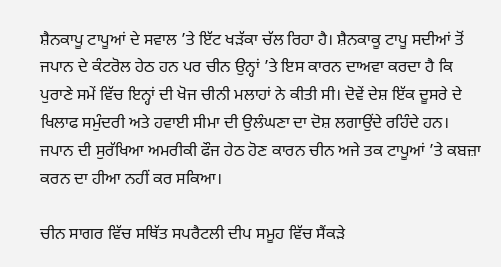ਸ਼ੈਨਕਾਪੂ ਟਾਪੂਆਂ ਦੇ ਸਵਾਲ ’ਤੇ ਇੱਟ ਖੜੱਕਾ ਚੱਲ ਰਿਹਾ ਹੈ। ਸ਼ੈਨਕਾਕੂ ਟਾਪੂ ਸਦੀਆਂ ਤੋਂ ਜਪਾਨ ਦੇ ਕੰਟਰੋਲ ਹੇਠ ਹਨ ਪਰ ਚੀਨ ਉਨ੍ਹਾਂ ’ਤੇ ਇਸ ਕਾਰਨ ਦਾਅਵਾ ਕਰਦਾ ਹੈ ਕਿ ਪੁਰਾਣੇ ਸਮੇਂ ਵਿੱਚ ਇਨ੍ਹਾਂ ਦੀ ਖੋਜ ਚੀਨੀ ਮਲਾਹਾਂ ਨੇ ਕੀਤੀ ਸੀ। ਦੋਵੇਂ ਦੇਸ਼ ਇੱਕ ਦੂਸਰੇ ਦੇ ਖਿਲਾਫ ਸਮੁੰਦਰੀ ਅਤੇ ਹਵਾਈ ਸੀਮਾ ਦੀ ਉਲੰਘਣਾ ਦਾ ਦੋਸ਼ ਲਗਾਉਂਦੇ ਰਹਿੰਦੇ ਹਨ। ਜਪਾਨ ਦੀ ਸੁਰੱਖਿਆ ਅਮਰੀਕੀ ਫੌਜ ਹੇਠ ਹੋਣ ਕਾਰਨ ਚੀਨ ਅਜੇ ਤਕ ਟਾਪੂਆਂ ’ਤੇ ਕਬਜ਼ਾ ਕਰਨ ਦਾ ਹੀਆ ਨਹੀਂ ਕਰ ਸਕਿਆ।

ਚੀਨ ਸਾਗਰ ਵਿੱਚ ਸਥਿੱਤ ਸਪਰੈਟਲੀ ਦੀਪ ਸਮੂਹ ਵਿੱਚ ਸੈਂਕੜੇ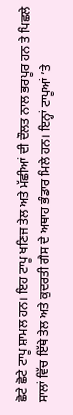ਛੋਟੇ ਛੋਟੇ ਟਾਪੂ ਸ਼ਾਮਲ ਹਨ। ਇਹ ਟਾਪੂ ਖਣਿਜ ਤੇਲ ਅਤੇ ਮੱਛੀਆਂ ਦੀ ਦੌਲਤ ਨਾਲ ਭਰਪੂਰ ਹਨ ਤੇ ਪਿਛਲੇ ਸਾਲਾਂ ਵਿੱਚ ਇੱਥੇ ਤੇਲ ਅਤੇ ਕੁਦਰਤੀ ਗੈਸ ਦੇ ਅਥਾਹ ਭੰਡਾਰ ਮਿਲੇ ਹਨ। ਇਨ੍ਹਾਂ ਟਾਪੂਆਂ ’ਤੇ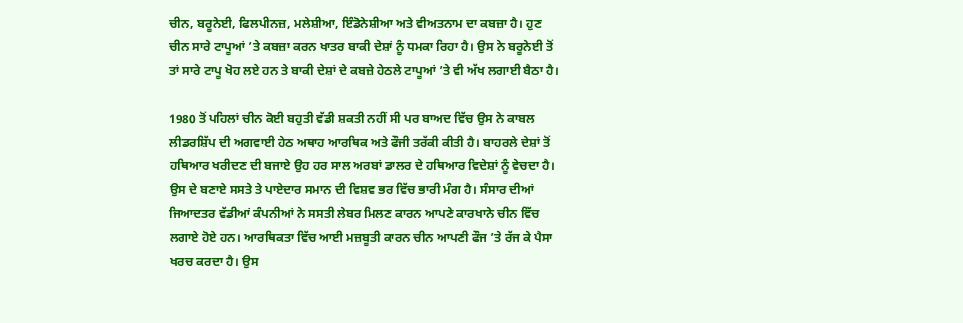ਚੀਨ, ਬਰੂਨੇਈ, ਫਿਲਪੀਨਜ਼, ਮਲੇਸ਼ੀਆ, ਇੰਡੋਨੇਸ਼ੀਆ ਅਤੇ ਵੀਅਤਨਾਮ ਦਾ ਕਬਜ਼ਾ ਹੈ। ਹੁਣ ਚੀਨ ਸਾਰੇ ਟਾਪੂਆਂ ’ਤੇ ਕਬਜ਼ਾ ਕਰਨ ਖਾਤਰ ਬਾਕੀ ਦੇਸ਼ਾਂ ਨੂੰ ਧਮਕਾ ਰਿਹਾ ਹੈ। ਉਸ ਨੇ ਬਰੂਨੇਈ ਤੋਂ ਤਾਂ ਸਾਰੇ ਟਾਪੂ ਖੋਹ ਲਏ ਹਨ ਤੇ ਬਾਕੀ ਦੇਸ਼ਾਂ ਦੇ ਕਬਜ਼ੇ ਹੇਠਲੇ ਟਾਪੂਆਂ ’ਤੇ ਵੀ ਅੱਖ ਲਗਾਈ ਬੈਠਾ ਹੈ।

1980 ਤੋਂ ਪਹਿਲਾਂ ਚੀਨ ਕੋਈ ਬਹੁਤੀ ਵੱਡੀ ਸ਼ਕਤੀ ਨਹੀਂ ਸੀ ਪਰ ਬਾਅਦ ਵਿੱਚ ਉਸ ਨੇ ਕਾਬਲ ਲੀਡਰਸ਼ਿੱਪ ਦੀ ਅਗਵਾਈ ਹੇਠ ਅਥਾਹ ਆਰਥਿਕ ਅਤੇ ਫੌਜੀ ਤਰੱਕੀ ਕੀਤੀ ਹੈ। ਬਾਹਰਲੇ ਦੇਸ਼ਾਂ ਤੋਂ ਹਥਿਆਰ ਖਰੀਦਣ ਦੀ ਬਜਾਏ ਉਹ ਹਰ ਸਾਲ ਅਰਬਾਂ ਡਾਲਰ ਦੇ ਹਥਿਆਰ ਵਿਦੇਸ਼ਾਂ ਨੂੰ ਵੇਚਦਾ ਹੈ। ਉਸ ਦੇ ਬਣਾਏ ਸਸਤੇ ਤੇ ਪਾਏਦਾਰ ਸਮਾਨ ਦੀ ਵਿਸ਼ਵ ਭਰ ਵਿੱਚ ਭਾਰੀ ਮੰਗ ਹੈ। ਸੰਸਾਰ ਦੀਆਂ ਜਿਆਦਤਰ ਵੱਡੀਆਂ ਕੰਪਨੀਆਂ ਨੇ ਸਸਤੀ ਲੇਬਰ ਮਿਲਣ ਕਾਰਨ ਆਪਣੇ ਕਾਰਖਾਨੇ ਚੀਨ ਵਿੱਚ ਲਗਾਏ ਹੋਏ ਹਨ। ਆਰਥਿਕਤਾ ਵਿੱਚ ਆਈ ਮਜ਼ਬੂਤੀ ਕਾਰਨ ਚੀਨ ਆਪਣੀ ਫੌਜ ’ਤੇ ਰੱਜ ਕੇ ਪੈਸਾ ਖਰਚ ਕਰਦਾ ਹੈ। ਉਸ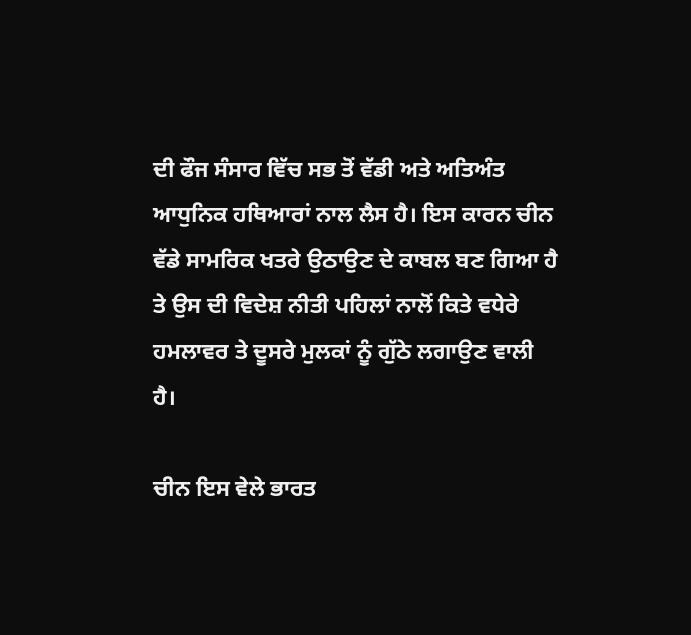ਦੀ ਫੌਜ ਸੰਸਾਰ ਵਿੱਚ ਸਭ ਤੋਂ ਵੱਡੀ ਅਤੇ ਅਤਿਅੰਤ ਆਧੁਨਿਕ ਹਥਿਆਰਾਂ ਨਾਲ ਲੈਸ ਹੈ। ਇਸ ਕਾਰਨ ਚੀਨ ਵੱਡੇ ਸਾਮਰਿਕ ਖਤਰੇ ਉਠਾਉਣ ਦੇ ਕਾਬਲ ਬਣ ਗਿਆ ਹੈ ਤੇ ਉਸ ਦੀ ਵਿਦੇਸ਼ ਨੀਤੀ ਪਹਿਲਾਂ ਨਾਲੋਂ ਕਿਤੇ ਵਧੇਰੇ ਹਮਲਾਵਰ ਤੇ ਦੂਸਰੇ ਮੁਲਕਾਂ ਨੂੰ ਗੁੱਠੇ ਲਗਾਉਣ ਵਾਲੀ ਹੈ।

ਚੀਨ ਇਸ ਵੇਲੇ ਭਾਰਤ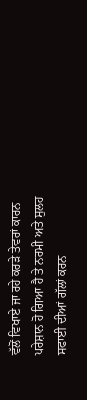ਵੱਲੋਂ ਵਿਖਾਏ ਜਾ ਰਹੇ ਕਰੜੇ ਤੇਵਰਾਂ ਕਾਰਨ ਪਰੇਸ਼ਾਨ ਹੋ ਗਿਆ ਹੈ ਤੇ ਨਰਮੀ ਅਤੇ ਸੁਲਹ ਸਫਾਈ ਦੀਆਂ ਗੱਲਾਂ ਕਰਨ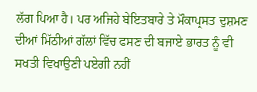ਲੱਗ ਪਿਆ ਹੈ। ਪਰ ਅਜਿਹੇ ਬੇਇਤਬਾਰੇ ਤੇ ਮੌਕਾਪ੍ਰਸਤ ਦੁਸ਼ਮਣ ਦੀਆਂ ਮਿੱਠੀਆਂ ਗੱਲਾਂ ਵਿੱਚ ਫਸਣ ਦੀ ਬਜਾਏ ਭਾਰਤ ਨੂੰ ਵੀ ਸਖਤੀ ਵਿਖਾਉਣੀ ਪਏਗੀ ਨਹੀਂ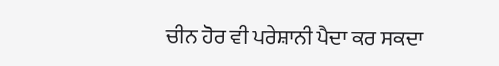ਚੀਨ ਹੋਰ ਵੀ ਪਰੇਸ਼ਾਨੀ ਪੈਦਾ ਕਰ ਸਕਦਾ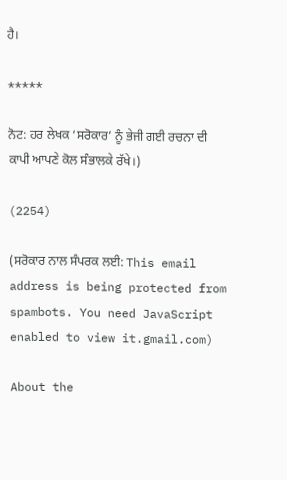ਹੈ।

*****

ਨੋਟ: ਹਰ ਲੇਖਕ ‘ਸਰੋਕਾਰ’ ਨੂੰ ਭੇਜੀ ਗਈ ਰਚਨਾ ਦੀ ਕਾਪੀ ਆਪਣੇ ਕੋਲ ਸੰਭਾਲਕੇ ਰੱਖੇ।)

(2254)

(ਸਰੋਕਾਰ ਨਾਲ ਸੰਪਰਕ ਲਈ: This email address is being protected from spambots. You need JavaScript enabled to view it.gmail.com)

About the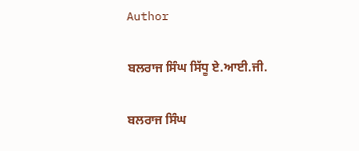Author

ਬਲਰਾਜ ਸਿੰਘ ਸਿੱਧੂ ਏ.ਆਈ.ਜੀ.

ਬਲਰਾਜ ਸਿੰਘ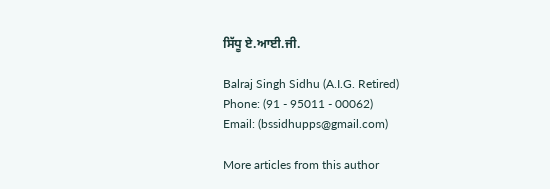ਸਿੱਧੂ ਏ.ਆਈ.ਜੀ.

Balraj Singh Sidhu (A.I.G. Retired)
Phone: (91 - 95011 - 00062)
Email: (bssidhupps@gmail.com)

More articles from this author